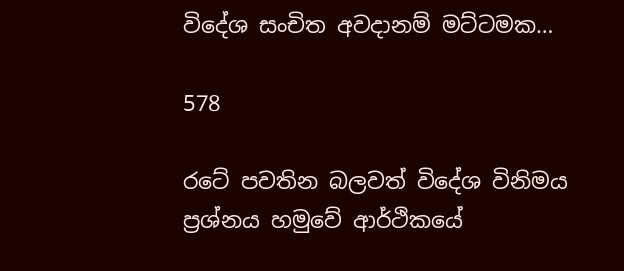විදේශ සංචිත අවදානම් මට්ටමක…

578

රටේ පවතින බලවත් විදේශ විනිමය ප්‍රශ්නය හමුවේ ආර්ථිකයේ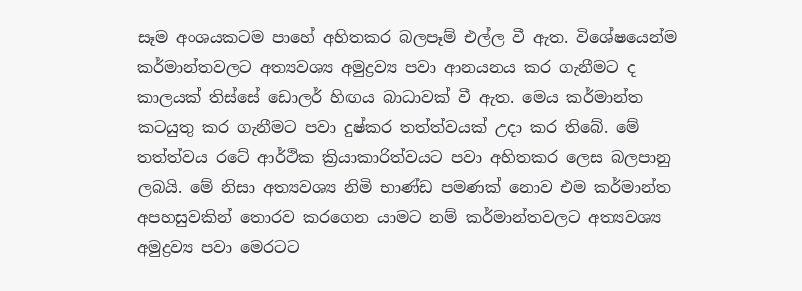සෑම අංශයකටම පාහේ අහිතකර බලපෑම් එල්ල වී ඇත. විශේෂයෙන්ම කර්මාන්තවලට අත්‍යවශ්‍ය අමුද්‍රව්‍ය පවා ආනයනය කර ගැනීමට ද කාලයක් තිස්සේ ඩොලර් හිඟය බාධාවක් වී ඇත. මෙය කර්මාන්ත කටයුතු කර ගැනීමට පවා දුෂ්කර තත්ත්වයක් උදා කර තිබේ. මේ තත්ත්වය රටේ ආර්ථික ක්‍රියාකාරිත්වයට පවා අහිතකර ලෙස බලපානු ලබයි. මේ නිසා අත්‍යවශ්‍ය නිමි භාණ්ඩ පමණක් නොව එම කර්මාන්ත අපහසුවකින් තොරව කරගෙන යාමට නම් කර්මාන්තවලට අත්‍යවශ්‍ය අමුද්‍රව්‍ය පවා මෙරටට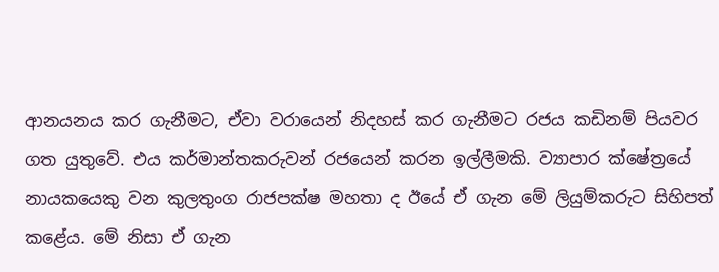ආනයනය කර ගැනීමට, ඒවා වරායෙන් නිදහස් කර ගැනීමට රජය කඩිනම් පියවර ගත යුතුවේ. එය කර්මාන්තකරුවන් රජයෙන් කරන ඉල්ලීමකි. ව්‍යාපාර ක්ෂේත්‍රයේ නායකයෙකු වන කුලතුංග රාජපක්ෂ මහතා ද ඊයේ ඒ ගැන මේ ලියුම්කරුට සිහිපත් කළේය. මේ නිසා ඒ ගැන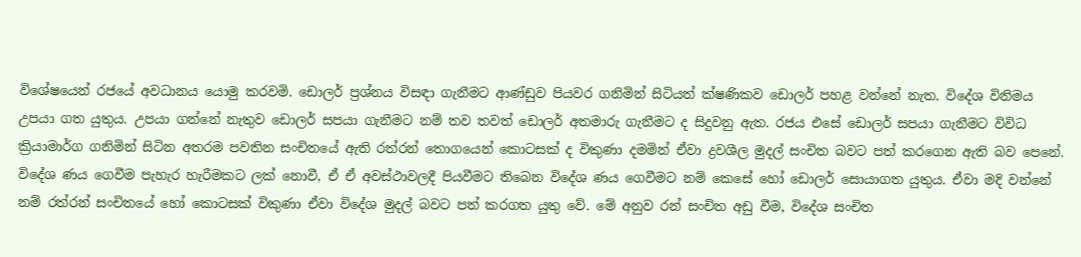විශේෂයෙන් රජයේ අවධානය යොමු කරවමි. ඩොලර් ප්‍රශ්නය විසඳා ගැනීමට ආණ්ඩුව පියවර ගනිමින් සිටියත් ක්ෂණිකව ඩොලර් පහළ වන්නේ නැත. විදේශ විනිමය උපයා ගත යුතුය. උපයා ගන්නේ නැතුව ඩොලර් සපයා ගැනීමට නම් තව තවත් ඩොලර් අතමාරු ගැනීමට ද සිදුවනු ඇත. රජය එසේ ඩොලර් සපයා ගැනීමට විවිධ ක්‍රියාමාර්ග ගනිමින් සිටින අතරම පවතින සංචිතයේ ඇති රත්රන් තොගයෙන් කොටසක් ද විකුණා දමමින් ඒවා ද්‍රවශීල මුදල් සංචිත බවට පත් කරගෙන ඇති බව පෙනේ. විදේශ ණය ගෙවීම පැහැර හැරීමකට ලක් නොවී, ඒ ඒ අවස්ථාවලදී පියවීමට තිබෙන විදේශ ණය ගෙවීමට නම් කෙසේ හෝ ඩොලර් සොයාගත යුතුය. ඒවා මදි වන්නේ නම් රත්රන් සංචිතයේ හෝ කොටසක් විකුණා ඒවා විදේශ මුදල් බවට පත් කරගත යුතු වේ. මේ අනුව රන් සංචිත අඩු වීම, විදේශ සංචිත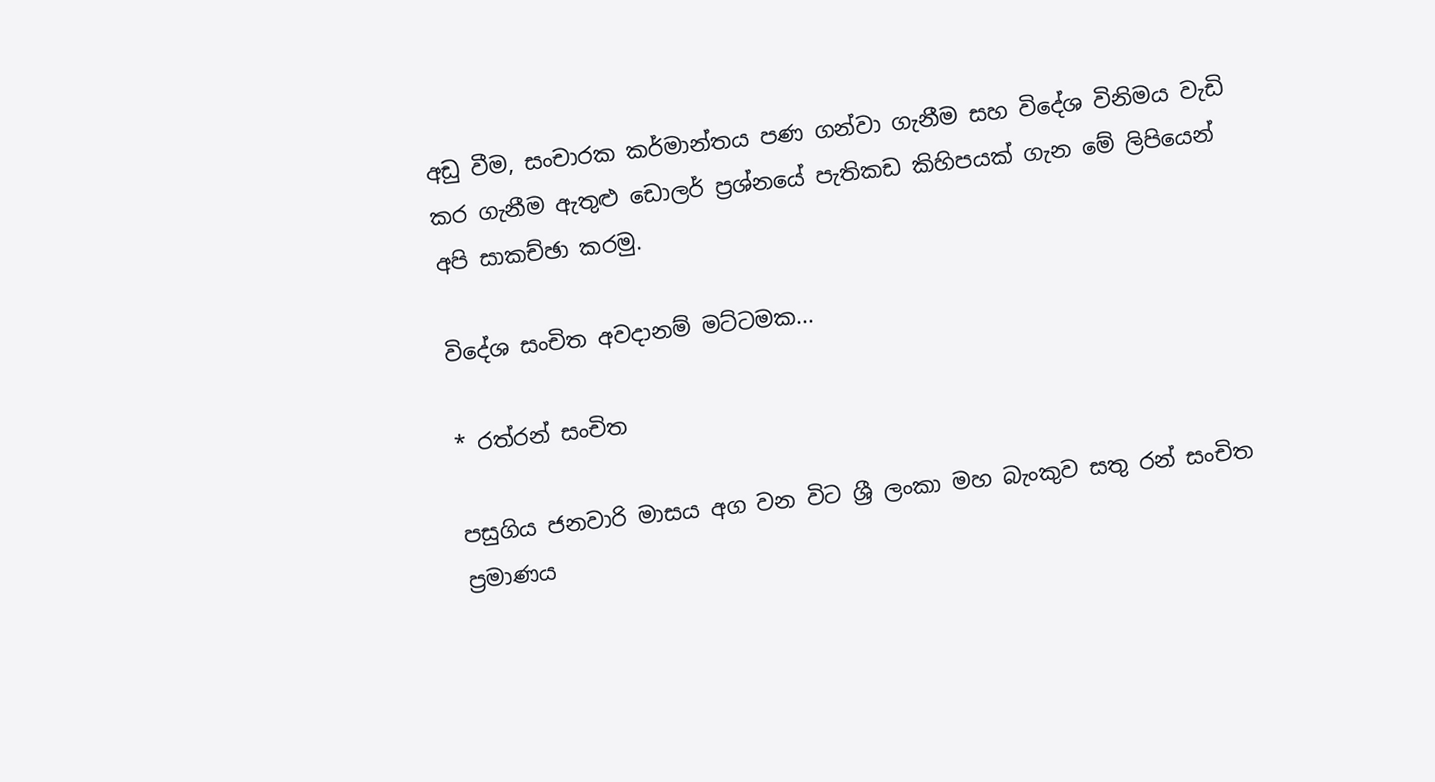අඩු වීම, සංචාරක කර්මාන්තය පණ ගන්වා ගැනීම සහ විදේශ විනිමය වැඩි කර ගැනීම ඇතුළු ඩොලර් ප්‍රශ්නයේ පැතිකඩ කිහිපයක් ගැන මේ ලිපියෙන් අපි සාකච්ඡා කරමු.

විදේශ සංචිත අවදානම් මට්ටමක...

* රත්රන් සංචිත

පසුගිය ජනවාරි මාසය අග වන විට ශ්‍රී ලංකා මහ බැංකුව සතු රන් සංචිත ප්‍රමාණය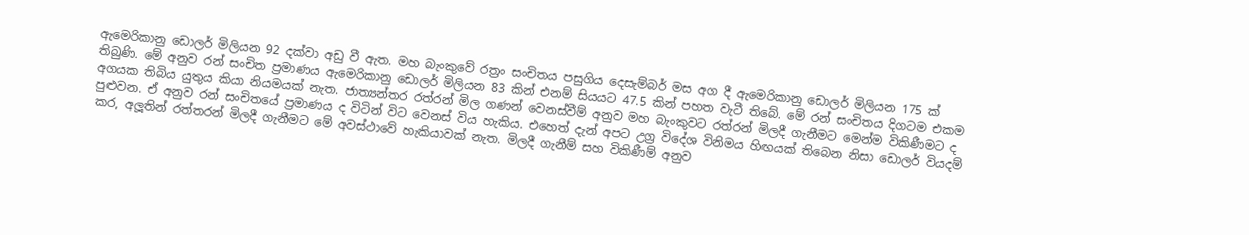ඇමෙරිකානු ඩොලර් මිලියන 92 දක්වා අඩු වී ඇත. මහ බැංකුවේ රත්‍රං සංචිතය පසුගිය දෙසැම්බර් මස අග දී ඇමෙරිකානු ඩොලර් මිලියන 175 ක් තිබුණි. මේ අනුව රන් සංචිත ප්‍රමාණය ඇමෙරිකානු ඩොලර් මිලියන 83 කින් එනම් සියයට 47.5 කින් පහත වැටී තිබේ. මේ රන් සංචිතය දිගටම එකම අගයක තිබිය යුතුය කියා නියමයක් නැත. ජාත්‍යන්තර රත්රන් මිල ගණන් වෙනස්වීම් අනුව මහ බැංකුවට රත්රන් මිලදී ගැනීමට මෙන්ම විකිණීමට ද පුළුවන. ඒ අනුව රන් සංචිතයේ ප්‍රමාණය ද විටින් විට වෙනස් විය හැකිය. එහෙත් දැන් අපට උග්‍ර විදේශ විනිමය හිඟයක් තිබෙන නිසා ඩොලර් වියදම් කර, අලූතින් රත්තරන් මිලදී ගැනීමට මේ අවස්ථාවේ හැකියාවක් නැත. මිලදී ගැනීම් සහ විකිණීම් අනුව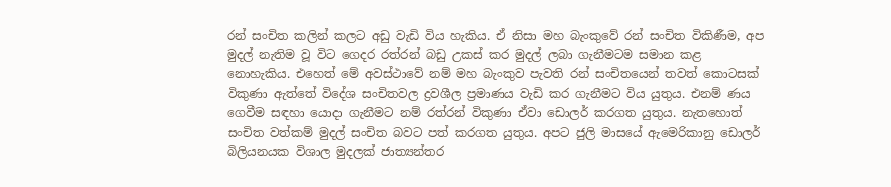රන් සංචිත කලින් කලට අඩු වැඩි විය හැකිය. ඒ නිසා මහ බැංකුවේ රන් සංචිත විකිණීම, අප මුදල් නැතිම වූ විට ගෙදර රත්රන් බඩු උකස් කර මුදල් ලබා ගැනීමටම සමාන කළ නොහැකිය. එහෙත් මේ අවස්ථාවේ නම් මහ බැංකුව පැවති රන් සංචිතයෙන් තවත් කොටසක් විකුණා ඇත්තේ විදේශ සංචිතවල ද්‍රවශීල ප්‍රමාණය වැඩි කර ගැනීමට විය යුතුය. එනම් ණය ගෙවීම සඳහා යොදා ගැනීමට නම් රත්රන් විකුණා ඒවා ඩොලර් කරගත යුතුය. නැතහොත් සංචිත වත්කම් මුදල් සංචිත බවට පත් කරගත යුතුය. අපට ජුලි මාසයේ ඇමෙරිකානු ඩොලර් බිලියනයක විශාල මුදලක් ජාත්‍යන්තර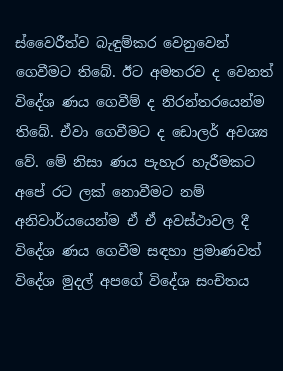ස්වෛරීත්ව බැඳුම්කර වෙනුවෙන් ගෙවීමට තිබේ. ඊට අමතරව ද වෙනත් විදේශ ණය ගෙවීම් ද නිරන්තරයෙන්ම තිබේ. ඒවා ගෙවීමට ද ඩොලර් අවශ්‍ය වේ. මේ නිසා ණය පැහැර හැරීමකට අපේ රට ලක් නොවීමට නම් අනිවාර්යයෙන්ම ඒ ඒ අවස්ථාවල දී විදේශ ණය ගෙවීම සඳහා ප්‍රමාණවත් විදේශ මුදල් අපගේ විදේශ සංචිතය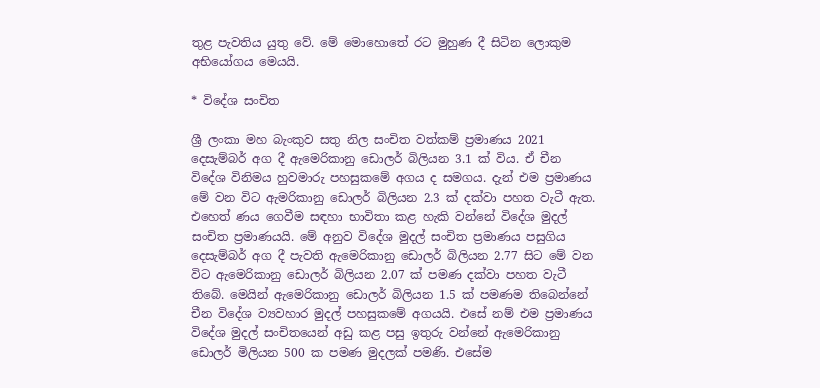තුළ පැවතිය යුතු වේ. මේ මොහොතේ රට මුහුණ දී සිටින ලොකුම අභියෝගය මෙයයි.

* විදේශ සංචිත

ශ්‍රී ලංකා මහ බැංකුව සතු නිල සංචිත වත්කම් ප්‍රමාණය 2021 දෙසැම්බර් අග දී ඇමෙරිකානු ඩොලර් බිලියන 3.1 ක් විය. ඒ චීන විදේශ විනිමය හුවමාරු පහසුකමේ අගය ද සමගය. දැන් එම ප්‍රමාණය මේ වන විට ඇමරිකානු ඩොලර් බිලියන 2.3 ක් දක්වා පහත වැටී ඇත. එහෙත් ණය ගෙවීම සඳහා භාවිතා කළ හැකි වන්නේ විදේශ මුදල් සංචිත ප්‍රමාණයයි. මේ අනුව විදේශ මුදල් සංචිත ප්‍රමාණය පසුගිය දෙසැම්බර් අග දී පැවති ඇමෙරිකානු ඩොලර් බිලියන 2.77 සිට මේ වන විට ඇමෙරිකානු ඩොලර් බිලියන 2.07 ක් පමණ දක්වා පහත වැටී තිබේ. මෙයින් ඇමෙරිකානු ඩොලර් බිලියන 1.5 ක් පමණම තිබෙන්නේ චීන විදේශ ව්‍යවහාර මුදල් පහසුකමේ අගයයි. එසේ නම් එම ප්‍රමාණය විදේශ මුදල් සංචිතයෙන් අඩු කළ පසු ඉතුරු වන්නේ ඇමෙරිකානු ඩොලර් මිලියන 500 ක පමණ මුදලක් පමණි. එසේම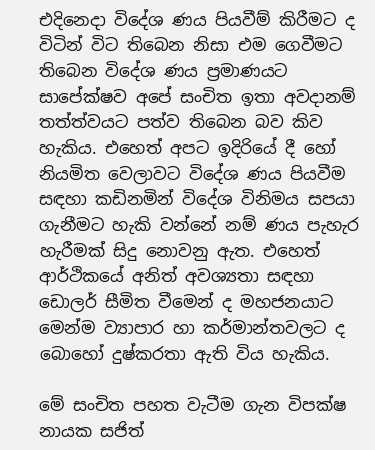එදිනෙදා විදේශ ණය පියවීම් කිරීමට ද විටින් විට තිබෙන නිසා එම ගෙවීමට තිබෙන විදේශ ණය ප්‍රමාණයට සාපේක්ෂව අපේ සංචිත ඉතා අවදානම් තත්ත්වයට පත්ව තිබෙන බව කිව හැකිය. එහෙත් අපට ඉදිරියේ දී හෝ නියමිත වෙලාවට විදේශ ණය පියවීම සඳහා කඩිනමින් විදේශ විනිමය සපයා ගැනීමට හැකි වන්නේ නම් ණය පැහැර හැරීමක් සිදු නොවනු ඇත. එහෙත් ආර්ථිකයේ අනිත් අවශ්‍යතා සඳහා ඩොලර් සීමිත වීමෙන් ද මහජනයාට මෙන්ම ව්‍යාපාර හා කර්මාන්තවලට ද බොහෝ දුෂ්කරතා ඇති විය හැකිය.

මේ සංචිත පහත වැටීම ගැන විපක්ෂ නායක සජිත්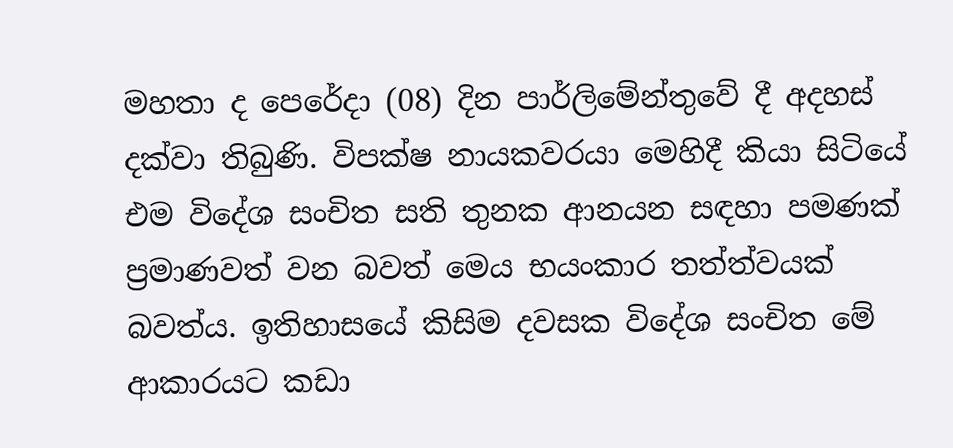මහතා ද පෙරේදා (08) දින පාර්ලිමේන්තුවේ දී අදහස් දක්වා තිබුණි. විපක්ෂ නායකවරයා මෙහිදී කියා සිටියේ එම විදේශ සංචිත සති තුනක ආනයන සඳහා පමණක් ප්‍රමාණවත් වන බවත් මෙය භයංකාර තත්ත්වයක් බවත්ය. ඉතිහාසයේ කිසිම දවසක විදේශ සංචිත මේ ආකාරයට කඩා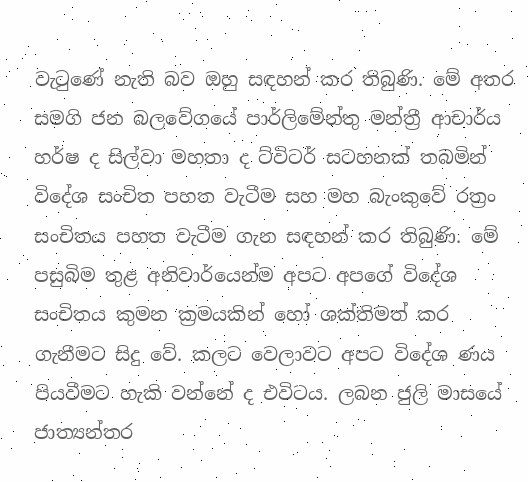වැටුණේ නැති බව ඔහු සඳහන් කර තිබුණි. මේ අතර සමගි ජන බලවේගයේ පාර්ලිමේන්තු මන්ත්‍රී ආචාර්ය හර්ෂ ද සිල්වා මහතා ද ට්විටර් සටහනක් තබමින් විදේශ සංචිත පහත වැටීම සහ මහ බැංකුවේ රත්‍රං සංචිතය පහත වැටීම ගැන සඳහන් කර තිබුණි. මේ පසුබිම තුළ අනිවාර්යෙන්ම අපට අපගේ විදේශ සංචිතය කුමන ක්‍රමයකින් හෝ ශක්තිමත් කර ගැනීමට සිදු වේ. කලට වෙලාවට අපට විදේශ ණය පියවීමට හැකි වන්නේ ද එවිටය. ලබන ජුලි මාසයේ ජාත්‍යන්තර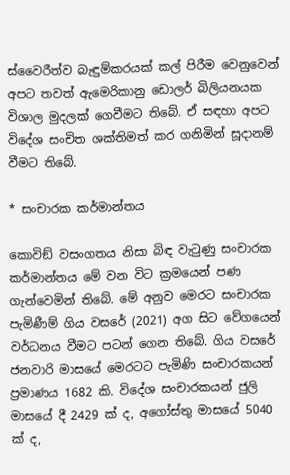ස්වෛරීත්ව බැඳුම්කරයක් කල් පිරීම වෙනුවෙන් අපට තවත් ඇමෙරිකානු ඩොලර් බිලියනයක විශාල මුදලක් ගෙවීමට තිබේ. ඒ සඳහා අපට විදේශ සංචිත ශක්තිමත් කර ගනිමින් සූදානම් වීමට තිබේ.

* සංචාරක කර්මාන්තය

කොවිඞ් වසංගතය නිසා බිඳ වැටුණු සංචාරක කර්මාන්තය මේ වන විට ක්‍රමයෙන් පණ ගැන්වෙමින් තිබේ. මේ අනුව මෙරට සංචාරක පැමිණීම් ගිය වසරේ (2021) අග සිට වේගයෙන් වර්ධනය වීමට පටන් ගෙන තිබේ. ගිය වසරේ ජනවාරි මාසයේ මෙරටට පැමිණි සංචාරකයන් ප්‍රමාණය 1682 කි. විදේශ සංචාරකයන් ජුලි මාසයේ දී 2429 ක් ද, අගෝස්තු මාසයේ 5040 ක් ද,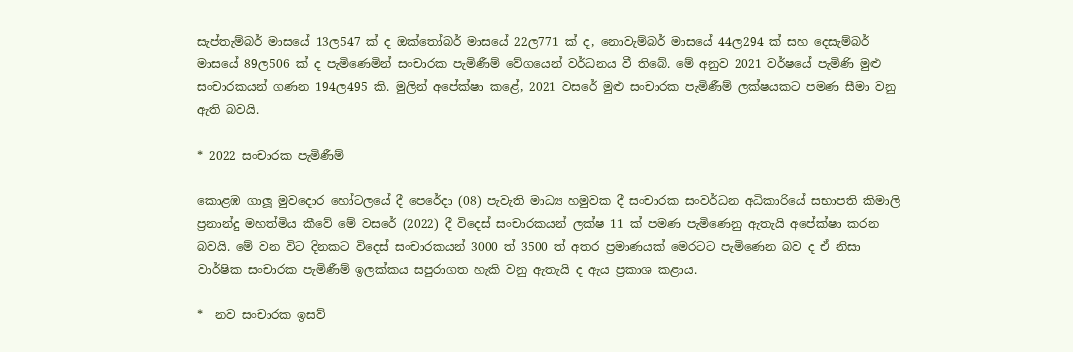සැප්තැම්බර් මාසයේ 13ල547 ක් ද ඔක්තෝබර් මාසයේ 22ල771 ක් ද, නොවැම්බර් මාසයේ 44ල294 ක් සහ දෙසැම්බර් මාසයේ 89ල506 ක් ද පැමිණෙමින් සංචාරක පැමිණීම් වේගයෙන් වර්ධනය වී තිබේ. මේ අනුව 2021 වර්ෂයේ පැමිණි මුළු සංචාරකයන් ගණන 194ල495 කි. මුලින් අපේක්ෂා කළේ, 2021 වසරේ මුළු සංචාරක පැමිණීම් ලක්ෂයකට පමණ සීමා වනු ඇති බවයි.

* 2022 සංචාරක පැමිණීම්

කොළඹ ගාලූ මුවදොර හෝටලයේ දී පෙරේදා (08) පැවැති මාධ්‍ය හමුවක දී සංචාරක සංවර්ධන අධිකාරියේ සභාපති කිමාලි ප්‍රනාන්දු මහත්මිය කීවේ මේ වසරේ (2022) දී විදෙස් සංචාරකයන් ලක්ෂ 11 ක් පමණ පැමිණෙනු ඇතැයි අපේක්ෂා කරන බවයි. මේ වන විට දිනකට විදෙස් සංචාරකයන් 3000 ත් 3500 ත් අතර ප්‍රමාණයක් මෙරටට පැමිණෙන බව ද ඒ නිසා වාර්ෂික සංචාරක පැමිණීම් ඉලක්කය සපුරාගත හැකි වනු ඇතැයි ද ඇය ප්‍රකාශ කළාය.

*  නව සංචාරක ඉසව්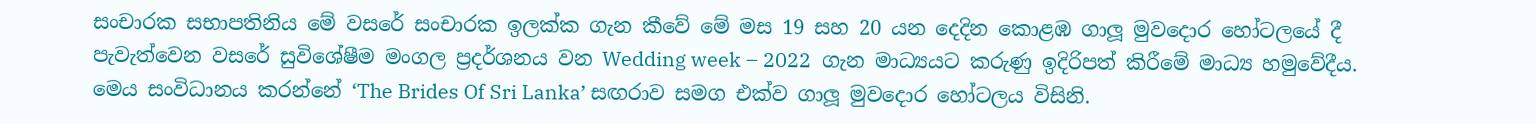සංචාරක සභාපතිනිය මේ වසරේ සංචාරක ඉලක්ක ගැන කීවේ මේ මස 19 සහ 20 යන දෙදින කොළඹ ගාලූ මුවදොර හෝටලයේ දී පැවැත්වෙන වසරේ සුවිශේෂීම මංගල ප්‍රදර්ශනය වන Wedding week – 2022  ගැන මාධ්‍යයට කරුණු ඉදිරිපත් කිරීමේ මාධ්‍ය හමුවේදීය. මෙය සංවිධානය කරන්නේ ‘The Brides Of Sri Lanka’ සඟරාව සමග එක්ව ගාලූ මුවදොර හෝටලය විසිනි.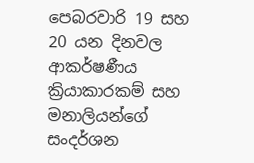පෙබරවාරි 19 සහ 20 යන දිනවල ආකර්ෂණීය ක්‍රියාකාරකම් සහ මනාලියන්ගේ සංදර්ශන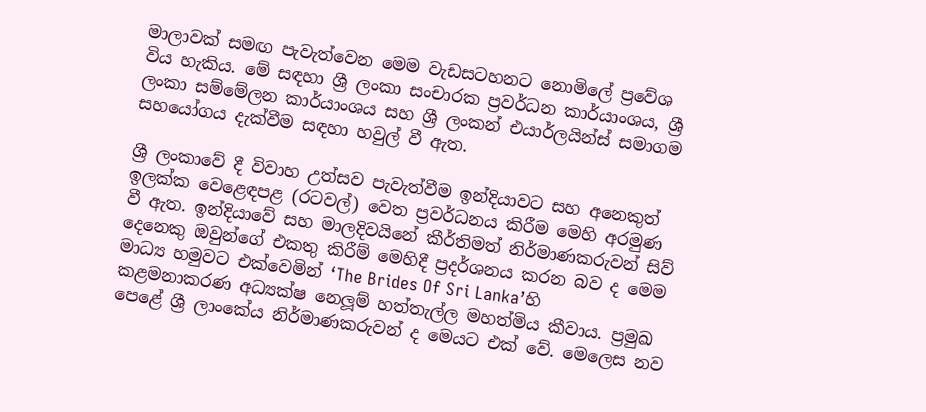මාලාවක් සමඟ පැවැත්වෙන මෙම වැඩසටහනට නොමිලේ ප්‍රවේශ විය හැකිය. මේ සඳහා ශ්‍රී ලංකා සංචාරක ප්‍රවර්ධන කාර්යාංශය, ශ්‍රී ලංකා සම්මේලන කාර්යාංශය සහ ශ්‍රී ලංකන් එයාර්ලයින්ස් සමාගම සහයෝගය දැක්වීම සඳහා හවුල් වී ඇත.

ශ්‍රී ලංකාවේ දී විවාහ උත්සව පැවැත්වීම ඉන්දියාවට සහ අනෙකුත් ඉලක්ක වෙළෙඳපළ (රටවල්) වෙත ප්‍රවර්ධනය කිරීම මෙහි අරමුණ වී ඇත. ඉන්දියාවේ සහ මාලදිවයිනේ කීර්තිමත් නිර්මාණකරුවන් සිව් දෙනෙකු ඔවුන්ගේ එකතු කිරීම් මෙහිදී ප්‍රදර්ශනය කරන බව ද මෙම මාධ්‍ය හමුවට එක්වෙමින් ‘The Brides Of Sri Lanka’හි කළමනාකරණ අධ්‍යක්ෂ නෙලූම් හත්තැල්ල මහත්මිය කීවාය. ප්‍රමුඛ පෙළේ ශ්‍රී ලාංකේය නිර්මාණකරුවන් ද මෙයට එක් වේ. මෙලෙස නව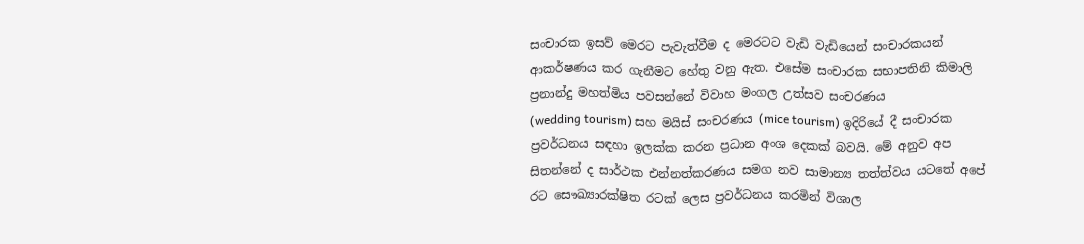සංචාරක ඉසව් මෙරට පැවැත්වීම ද මෙරටට වැඩි වැඩියෙන් සංචාරකයන් ආකර්ෂණය කර ගැනීමට හේතු වනු ඇත. එසේම සංචාරක සභාපතිනි කිමාලි ප්‍රනාන්දු මහත්මිය පවසන්නේ විවාහ මංගල උත්සව සංචරණය
(wedding tourism) සහ මයිස් සංචරණය (mice tourism) ඉදිරියේ දී සංචාරක ප්‍රවර්ධනය සඳහා ඉලක්ක කරන ප්‍රධාන අංශ දෙකක් බවයි. මේ අනුව අප සිතන්නේ ද සාර්ථක එන්නත්කරණය සමග නව සාමාන්‍ය තත්ත්වය යටතේ අපේ රට සෞඛ්‍යාරක්ෂිත රටක් ලෙස ප්‍රවර්ධනය කරමින් විශාල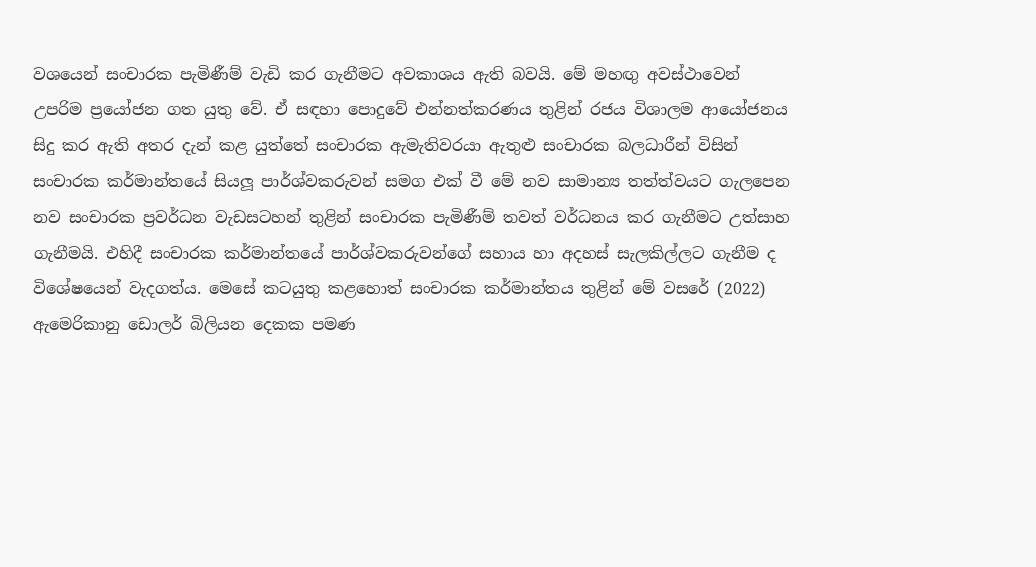වශයෙන් සංචාරක පැමිණීම් වැඩි කර ගැනීමට අවකාශය ඇති බවයි. මේ මහඟු අවස්ථාවෙන් උපරිම ප්‍රයෝජන ගත යුතු වේ. ඒ සඳහා පොදුවේ එන්නත්කරණය තුළින් රජය විශාලම ආයෝජනය සිදු කර ඇති අතර දැන් කළ යුත්තේ සංචාරක ඇමැතිවරයා ඇතුළු සංචාරක බලධාරීන් විසින් සංචාරක කර්මාන්තයේ සියලූ පාර්ශ්වකරුවන් සමග එක් වී මේ නව සාමාන්‍ය තත්ත්වයට ගැලපෙන නව සංචාරක ප්‍රවර්ධන වැඩසටහන් තුළින් සංචාරක පැමිණීම් තවත් වර්ධනය කර ගැනීමට උත්සාහ ගැනීමයි. එහිදී සංචාරක කර්මාන්තයේ පාර්ශ්වකරුවන්ගේ සහාය හා අදහස් සැලකිල්ලට ගැනීම ද විශේෂයෙන් වැදගත්ය. මෙසේ කටයුතු කළහොත් සංචාරක කර්මාන්තය තුළින් මේ වසරේ (2022) ඇමෙරිකානු ඩොලර් බිලියන දෙකක පමණ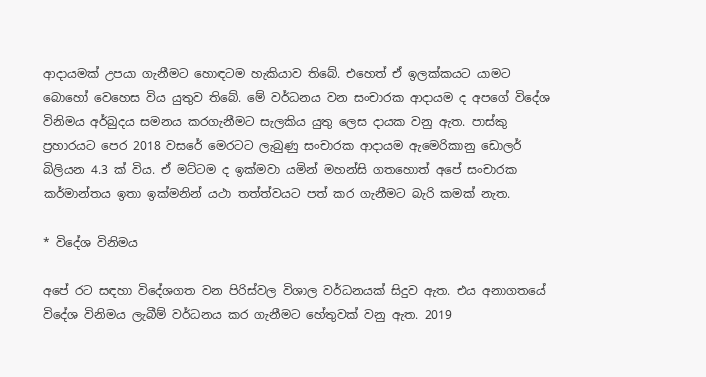ආදායමක් උපයා ගැනීමට හොඳටම හැකියාව තිබේ. එහෙත් ඒ ඉලක්කයට යාමට බොහෝ වෙහෙස විය යුතුව තිබේ. මේ වර්ධනය වන සංචාරක ආදායම ද අපගේ විදේශ විනිමය අර්බුදය සමනය කරගැනීමට සැලකිය යුතු ලෙස දායක වනු ඇත. පාස්කු ප්‍රහාරයට පෙර 2018 වසරේ මෙරටට ලැබුණු සංචාරක ආදායම ඇමෙරිකානු ඩොලර් බිලියන 4.3 ක් විය. ඒ මට්ටම ද ඉක්මවා යමින් මහන්සි ගතහොත් අපේ සංචාරක කර්මාන්තය ඉතා ඉක්මනින් යථා තත්ත්වයට පත් කර ගැනීමට බැරි කමක් නැත.

* විදේශ විනිමය

අපේ රට සඳහා විදේශගත වන පිරිස්වල විශාල වර්ධනයක් සිදුව ඇත. එය අනාගතයේ විදේශ විනිමය ලැබීම් වර්ධනය කර ගැනීමට හේතුවක් වනු ඇත. 2019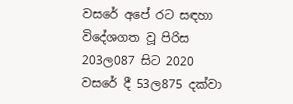වසරේ අපේ රට සඳහා විදේශගත වූ පිරිස 203ල087 සිට 2020 වසරේ දී 53ල875 දක්වා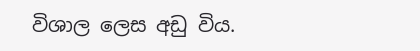විශාල ලෙස අඩු විය.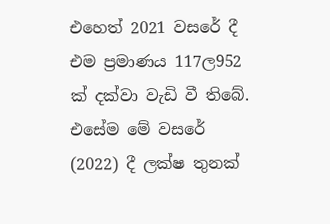එහෙත් 2021 වසරේ දී එම ප්‍රමාණය 117ල952 ක් දක්වා වැඩි වී තිබේ. එසේම මේ වසරේ (2022) දී ලක්ෂ තුනක්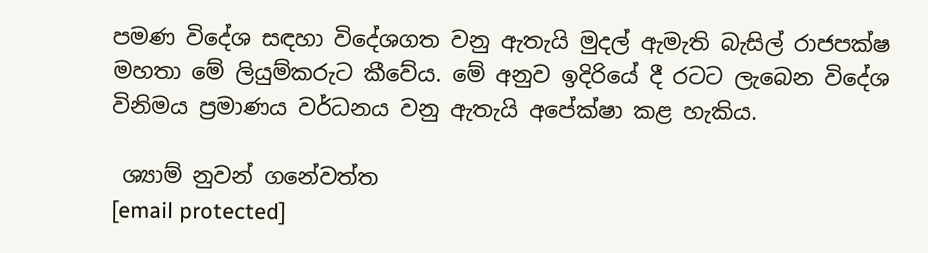පමණ විදේශ සඳහා විදේශගත වනු ඇතැයි මුදල් ඇමැති බැසිල් රාජපක්ෂ මහතා මේ ලියුම්කරුට කීවේය. මේ අනුව ඉදිරියේ දී රටට ලැබෙන විදේශ විනිමය ප්‍රමාණය වර්ධනය වනු ඇතැයි අපේක්ෂා කළ හැකිය.

 ශ්‍යාම් නුවන් ගනේවත්ත
[email protected]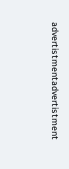advertistmentadvertistment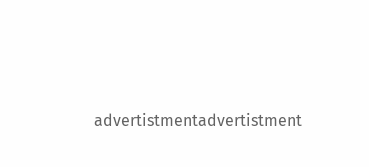advertistmentadvertistment